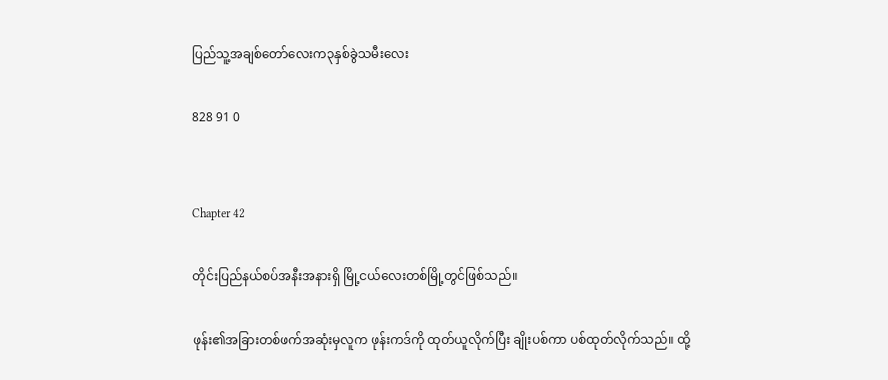ပြည်သူ့အချစ်တော်လေးက၃နှစ်ခွဲသမီးလေး

828 91 0


Chapter 42

တိုင်းပြည်နယ်စပ်အနီးအနားရှိ မြို့ငယ်လေးတစ်မြို့တွင်ဖြစ်သည်။

ဖုန်း၏အခြားတစ်ဖက်အဆုံးမှလူက ဖုန်းကဒ်ကို ထုတ်ယူလိုက်ပြီး ချိုးပစ်ကာ ပစ်ထုတ်လိုက်သည်။ ထို့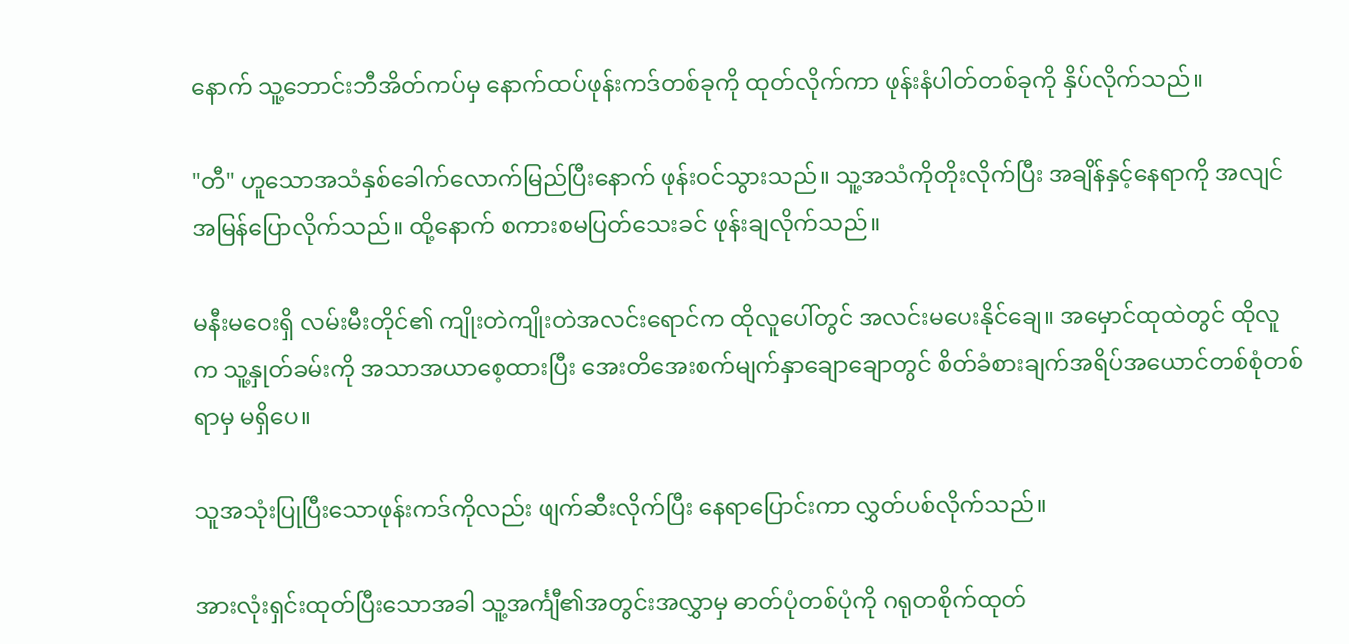နောက် သူ့ဘောင်းဘီအိတ်ကပ်မှ နောက်ထပ်ဖုန်းကဒ်တစ်ခုကို ထုတ်လိုက်ကာ ဖုန်းနံပါတ်တစ်ခုကို နှိပ်လိုက်သည်။

"တီ" ဟူသောအသံနှစ်ခေါက်လောက်မြည်ပြီးနောက် ဖုန်းဝင်သွားသည်။ သူ့အသံကိုတိုးလိုက်ပြီး အချိန်နှင့်နေရာကို အလျင်အမြန်ပြောလိုက်သည်။ ထို့နောက် စကားစမပြတ်သေးခင် ဖုန်းချလိုက်သည်။

မနီးမဝေးရှိ လမ်းမီးတိုင်၏ ကျိုးတဲကျိုးတဲအလင်းရောင်က ထိုလူပေါ်တွင် အလင်းမပေးနိုင်ချေ။ အမှောင်ထုထဲတွင် ထိုလူက သူ့နှုတ်ခမ်းကို အသာအယာစေ့ထားပြီး အေးတိအေးစက်မျက်နှာချောချောတွင် စိတ်ခံစားချက်အရိပ်အယောင်တစ်စုံတစ်ရာမှ မရှိပေ။

သူအသုံးပြုပြီးသောဖုန်းကဒ်ကိုလည်း ဖျက်ဆီးလိုက်ပြီး နေရာပြောင်းကာ လွှတ်ပစ်လိုက်သည်။

အားလုံးရှင်းထုတ်ပြီးသောအခါ သူ့အင်္ကျီ၏အတွင်းအလွှာမှ ဓာတ်ပုံတစ်ပုံကို ဂရုတစိုက်ထုတ်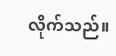လိုက်သည်။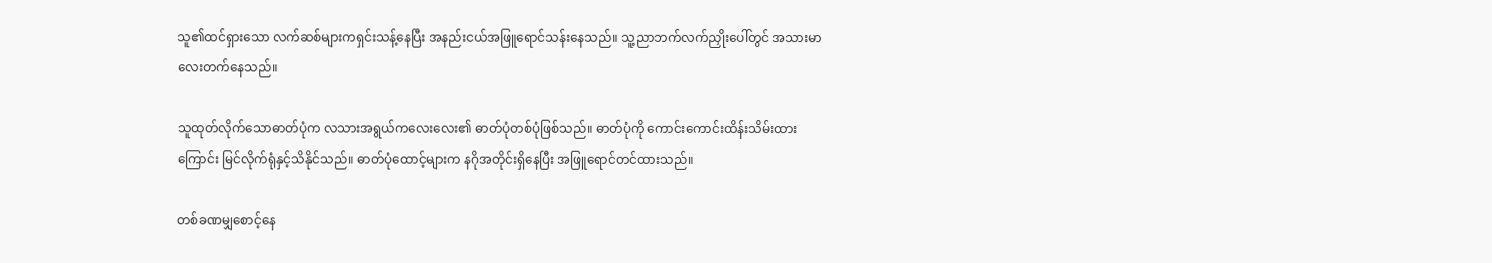သူ၏ထင်ရှားသော လက်ဆစ်များကရှင်းသန့်နေပြီး အနည်းငယ်အဖြူရောင်သန်းနေသည်။ သူ့ညာဘက်လက်ညှိုးပေါ်တွင် အသားမာလေးတက်နေသည်။

သူထုတ်လိုက်သောဓာတ်ပုံက လသားအရွယ်ကလေးလေး၏ ဓာတ်ပုံတစ်ပုံဖြစ်သည်။ ဓာတ်ပုံကို ကောင်းကောင်းထိန်းသိမ်းထားကြောင်း မြင်လိုက်ရုံနှင့်သိနိုင်သည်။ ဓာတ်ပုံထောင့်များက နဂိုအတိုင်းရှိနေပြီး အဖြူရောင်တင်ထားသည်။

တစ်ခဏမျှစောင့်နေ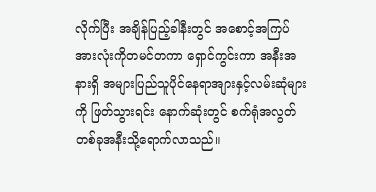လိုက်ပြီး အချိန်ပြည့်ခါနီးတွင် အစောင့်အကြပ်အားလုံးကိုတမင်တကာ ရှောင်ကွင်းကာ အနီးအနားရှိ အများပြည်သူပိုင်နေရာအျားနှင့်လမ်းဆုံများကို ဖြတ်သွားရင်း နောက်ဆုံးတွင် စက်ရုံအလွတ်တစ်ခုအနီးသို့ရောက်လာသည်။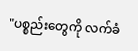"ပစ္စည်းတွေကို လက်ခံ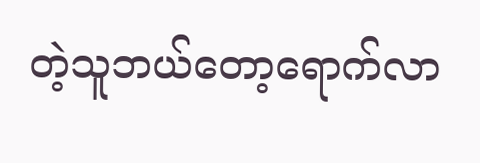တဲ့သူဘယ်တော့ရောက်လာ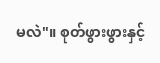မလဲ"။ စုတ်ဖွားဖွားနှင့်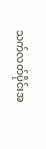သက်လတ်ပိုင်းအ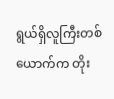ရွယ်ရှိလူကြီးတစ်ယောက်က တိုး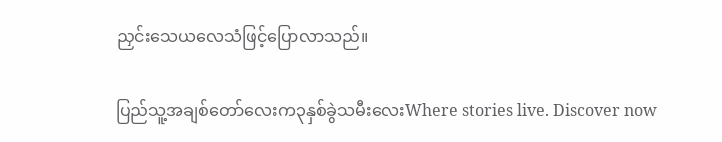ညှင်းသေယလေသံဖြင့်ပြောလာသည်။

ပြည်သူ့အချစ်တော်လေးက၃နှစ်ခွဲသမီးလေးWhere stories live. Discover now